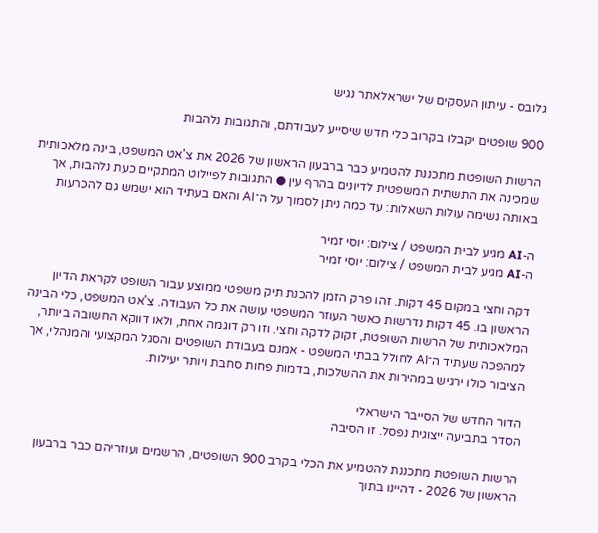גלובס - עיתון העסקים של ישראלאתר נגיש

900 שופטים יקבלו בקרוב כלי חדש שיסייע לעבודתם, והתגובות נלהבות

הרשות השופטת מתכננת להטמיע כבר ברבעון הראשון של 2026 את צ'אט המשפט, בינה מלאכותית שמכינה את התשתית המשפטית לדיונים בהרף עין ● התגובות לפיילוט המתקיים כעת נלהבות, אך באותה נשימה עולות השאלות: עד כמה ניתן לסמוך על ה־AI והאם בעתיד הוא ישמש גם להכרעות

ה-AI מגיע לבית המשפט / צילום: יוסי זמיר
ה-AI מגיע לבית המשפט / צילום: יוסי זמיר

דקה וחצי במקום 45 דקות. זהו פרק הזמן להכנת תיק משפטי ממוצע עבור השופט לקראת הדיון הראשון בו. 45 דקות נדרשות כאשר העוזר המשפטי עושה את כל העבודה. צ'אט המשפט, כלי הבינה המלאכותית של הרשות השופטת, זקוק לדקה וחצי. וזו רק דוגמה אחת, ולאו דווקא החשובה ביותר, למהפכה שעתיד ה־AI לחולל בבתי המשפט - אמנם בעבודת השופטים והסגל המקצועי והמנהלי, אך הציבור כולו ירגיש במהירות את ההשלכות, בדמות פחות סחבת ויותר יעילות.

הדור החדש של הסייבר הישראלי
הסדר בתביעה ייצוגית נפסל. זו הסיבה

הרשות השופטת מתכננת להטמיע את הכלי בקרב 900 השופטים, הרשמים ועוזריהם כבר ברבעון הראשון של 2026 - דהיינו בתוך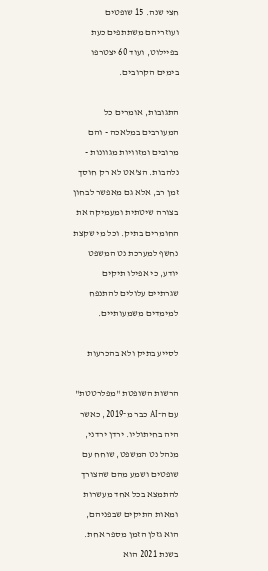חצי שנה. 15 שופטים ועוזריהם משתתפים כעת בפיילוט, ועוד 60 יצטרפו בימים הקרובים.

התגובות, אומרים כל המעורבים במלאכה - והם מרובים ומזוויות מגוונות - נלהבות. הצ'אט לא רק חוסך זמן רב, אלא גם מאפשר לבחון בצורה שיטתית ומעמיקה את החומרים בתיק. וכל מי שקצת נחשף למערכת נט המשפט יודע, כי אפילו תיקים שגרתיים עלולים להתנפח למימדים משמעותיים.

לסייע בתיק ולא בהכרעות

הרשות השופטת "מפלרטטת" עם ה־AI כבר מ־2019, כאשר היה בחיתוליו. ירדן ירדני, מנהל נט המשפט, שוחח עם שופטים ושמע מהם שהצורך להתמצא בכל אחד מעשרות ומאות התיקים שבפניהם, הוא גזלן הזמן מספר אחת. בשנת 2021 הוא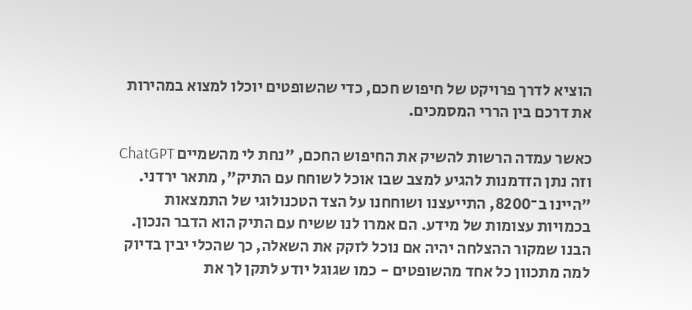הוציא לדרך פרויקט של חיפוש חכם, כדי שהשופטים יוכלו למצוא במהירות את דרכם בין הררי המסמכים.

כאשר עמדה הרשות להשיק את החיפוש החכם, "נחת לי מהשמיים ChatGPT וזה נתן הזדמנות להגיע למצב שבו אוכל לשוחח עם התיק", מתאר ירדני. "היינו ב־8200, התייעצנו ושוחחנו על הצד הטכנולוגי של התמצאות בכמויות עצומות של מידע. הם אמרו לנו ששיח עם התיק הוא הדבר הנכון. הבנו שמקור ההצלחה יהיה אם נוכל לזקק את השאלה, כך שהכלי יבין בדיוק למה מתכוון כל אחד מהשופטים - כמו שגוגל יודע לתקן לך את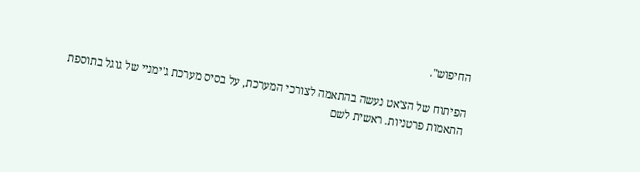החיפוש".

הפיתוח של הצ'אט נעשה בהתאמה לצורכי המערכת, על בסיס מערכת ג'ימניי של גוגל בתוספת התאמות פרטניות. ראשית לשם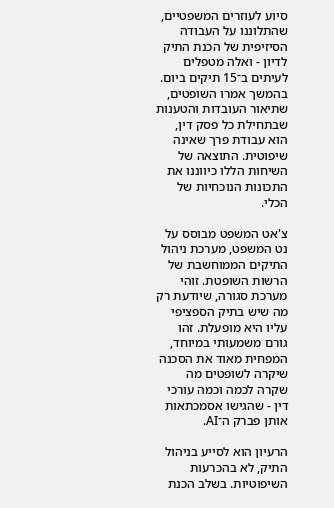סיוע לעוזרים המשפטיים, שהתלוננו על העבודה הסיזיפית של הכנת התיק לדיון - ואלה מטפלים לעיתים ב־15 תיקים ביום. בהמשך אמרו השופטים, שתיאור העובדות והטענות שבתחילת כל פסק דין, הוא עבודת פרך שאינה שיפוטית. התוצאה של השיחות הללו כיווננו את התכונות הנוכחיות של הכלי.

צ'אט המשפט מבוסס על נט המשפט, מערכת ניהול התיקים הממוחשבת של הרשות השופטת. זוהי מערכת סגורה, שיודעת רק מה שיש בתיק הספציפי עליו היא מופעלת. זהו גורם משמעותי במיוחד, המפחית מאוד את הסכנה שיקרה לשופטים מה שקרה לכמה וכמה עורכי דין - שהגישו אסמכתאות אותן פברק ה־AI.

הרעיון הוא לסייע בניהול התיק, לא בהכרעות השיפוטיות. בשלב הכנת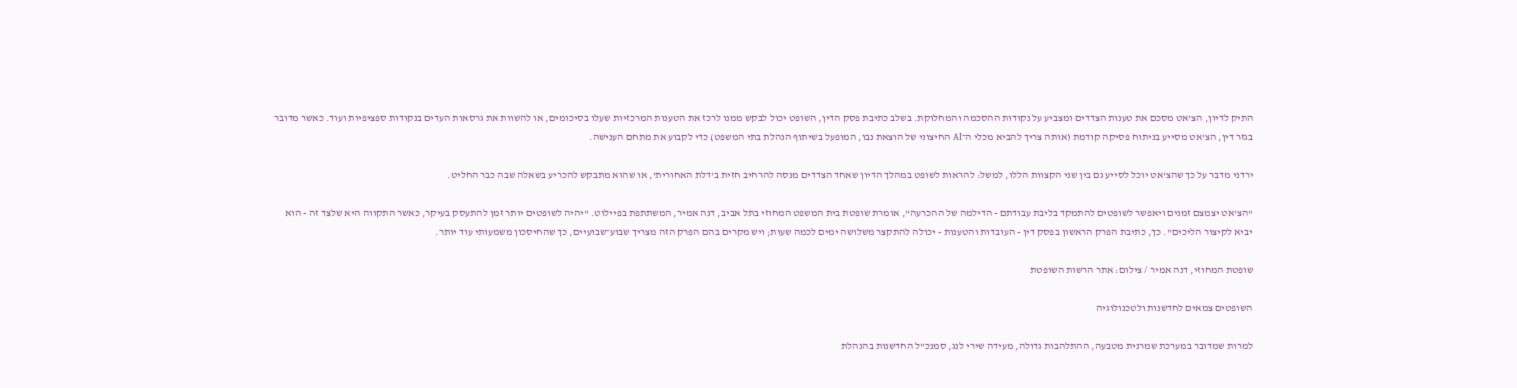התיק לדיון, הצ'אט מסכם את טענות הצדדים ומצביע על נקודות ההסכמה והמחלוקת. בשלב כתיבת פסק הדין, השופט יכול לבקש ממנו לרכז את הטענות המרכזיות שעלו בסיכומים, או להשוות את גרסאות העדים בנקודות ספציפיות ועוד. כאשר מדובר בגזר דין, הצ'אט מסייע בניתוח פסיקה קודמת (אותה צריך להביא מכלי ה־AI החיצוני של הוצאת נבו, המופעל בשיתוף הנהלת בתי המשפט) כדי לקבוע את מתחם הענישה.

ירדני מדבר על כך שהצ'אט יוכל לסייע גם בין שני הקצוות הללו, למשל: להראות לשופט במהלך הדיון שאחד הצדדים מנסה להרחיב חזית ב'דלת האחורית', או שהוא מתבקש להכריע בשאלה שבה כבר החליט.

"הצ'אט יצמצם זמנים ויאפשר לשופטים להתמקד בליבת עבודתם - הדילמה של ההכרעה", אומרת שופטת בית המשפט המחוזי בתל אביב, דנה אמיר, המשתתפת בפיילוט. "יהיה לשופטים יותר זמן להתעסק בעיקר, כאשר התקווה היא שלצד זה - הוא יביא לקיצור הליכים". כך, כתיבת הפרק הראשון בפסק דין - העובדות והטענות - יכולה להתקצר משלושה ימים לכמה שעות; ויש מקרים בהם הפרק הזה מצריך שבוע־שבועיים, כך שהחיסכון משמעותי עוד יותר.

שופטת המחוזי, דנה אמיר / צילום: אתר הרשות השופטת

השופטים צמאים לחדשנות ולטכנולוגיה

למרות שמדובר במערכת שמרנית מטבעה, ההתלהבות גדולה, מעידה שירי לנג, סמנכ"ל החדשנות בהנהלת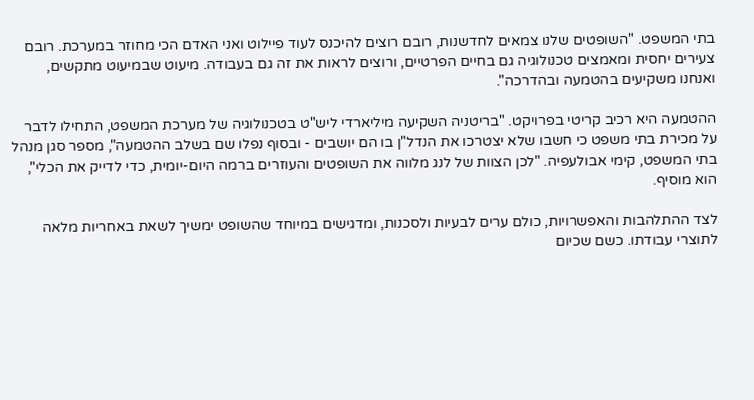בתי המשפט. "השופטים שלנו צמאים לחדשנות, רובם רוצים להיכנס לעוד פיילוט ואני האדם הכי מחוזר במערכת. רובם צעירים יחסית ומאמצים טכנולוגיה גם בחיים הפרטיים, ורוצים לראות את זה גם בעבודה. מיעוט שבמיעוט מתקשים, ואנחנו משקיעים בהטמעה ובהדרכה".

ההטמעה היא רכיב קריטי בפרויקט. "בריטניה השקיעה מיליארדי ליש"ט בטכנולוגיה של מערכת המשפט, התחילו לדבר על מכירת בתי משפט כי חשבו שלא יצטרכו את הנדל"ן בו הם יושבים - ובסוף נפלו שם בשלב ההטמעה", מספר סגן מנהל בתי המשפט, קימי אבולעפיה. "לכן הצוות של לנג מלווה את השופטים והעוזרים ברמה היום-יומית, כדי לדייק את הכלי", הוא מוסיף.

לצד ההתלהבות והאפשרויות, כולם ערים לבעיות ולסכנות, ומדגישים במיוחד שהשופט ימשיך לשאת באחריות מלאה לתוצרי עבודתו. כשם שכיום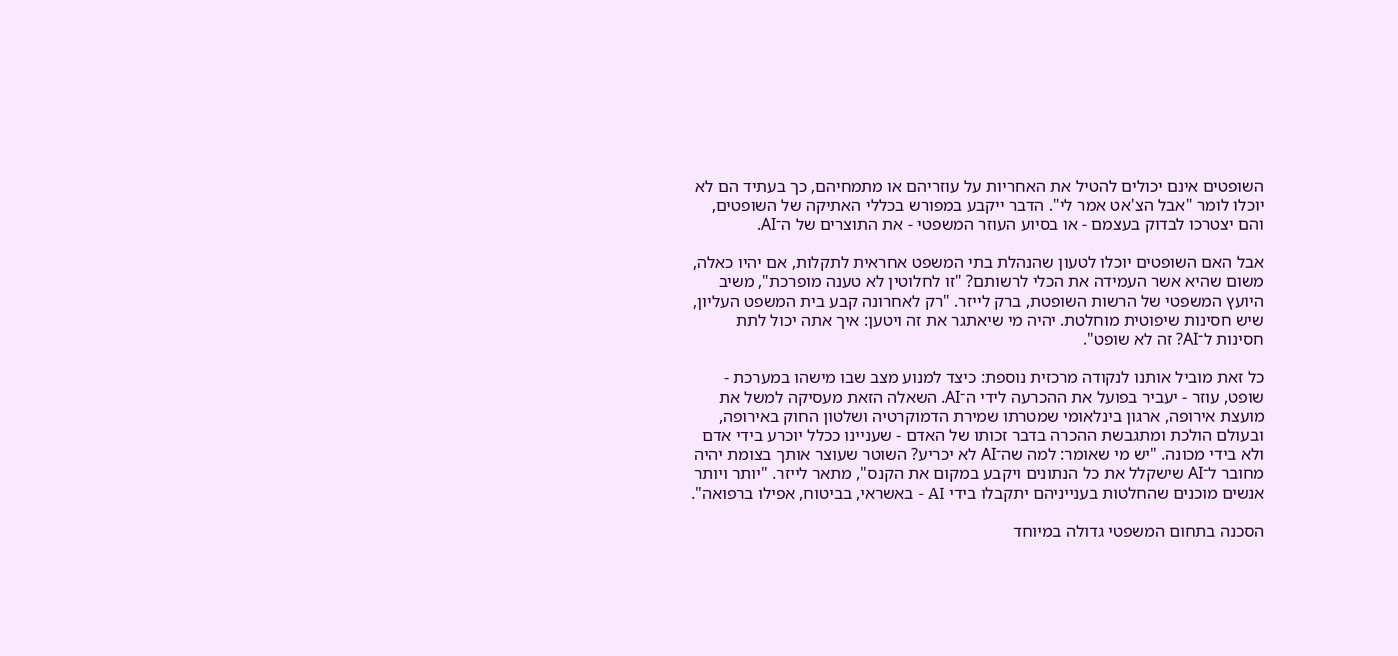השופטים אינם יכולים להטיל את האחריות על עוזריהם או מתמחיהם, כך בעתיד הם לא יוכלו לומר "אבל הצ'אט אמר לי". הדבר ייקבע במפורש בכללי האתיקה של השופטים, והם יצטרכו לבדוק בעצמם - או בסיוע העוזר המשפטי - את התוצרים של ה־AI.

אבל האם השופטים יוכלו לטעון שהנהלת בתי המשפט אחראית לתקלות, אם יהיו כאלה, משום שהיא אשר העמידה את הכלי לרשותם? "זו לחלוטין לא טענה מופרכת", משיב היועץ המשפטי של הרשות השופטת, ברק לייזר. "רק לאחרונה קבע בית המשפט העליון, שיש חסינות שיפוטית מוחלטת. יהיה מי שיאתגר את זה ויטען: איך אתה יכול לתת חסינות ל־AI? זה לא שופט".

כל זאת מוביל אותנו לנקודה מרכזית נוספת: כיצד למנוע מצב שבו מישהו במערכת - שופט, עוזר - יעביר בפועל את ההכרעה לידי ה־AI. השאלה הזאת מעסיקה למשל את מועצת אירופה, ארגון בינלאומי שמטרתו שמירת הדמוקרטיה ושלטון החוק באירופה, ובעולם הולכת ומתגבשת ההכרה בדבר זכותו של האדם - שעניינו ככלל יוכרע בידי אדם ולא בידי מכונה. "יש מי שאומר: למה שה־AI לא יכריע? השוטר שעוצר אותך בצומת יהיה מחובר ל־AI שישקלל את כל הנתונים ויקבע במקום את הקנס", מתאר לייזר. "יותר ויותר אנשים מוכנים שהחלטות בענייניהם יתקבלו בידי AI - באשראי, בביטוח, אפילו ברפואה".

הסכנה בתחום המשפטי גדולה במיוחד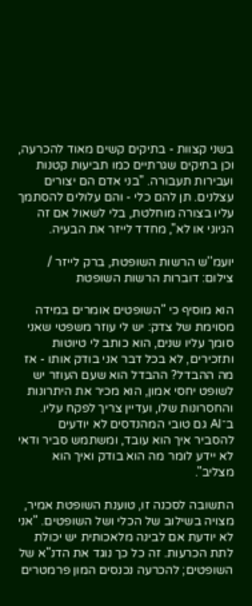בשני קצוות - בתיקים קשים מאוד להכרעה, וכן בתיקים שגרתיים כמו תביעות קטנות ועבירות תעבורה. "בני אדם הם יצורים עצלנים. תן להם כלי - והם עלולים להסתמך עליו בצורה מוחלטת, בלי לשאול אם זה הגיוני או לא", מחדד לייזר את הבעיה.

יועמ''ש הרשות השופטת, ברק לייזר / צילום: דוברות הרשות השופטת

הוא מוסיף כי "השופטים אומרים במידה מסוימת של צדק: יש לי עוזר משפטי שאני סומך עליו שנים, הוא כותב לי טיוטות ותזכירים, לא בכל דבר אני בודק אותו - אז מה ההבדל? ההבדל הוא שעם העוזר יש לשופט יחסי אמון, הוא מכיר את היתרונות והחסרונות שלו, ועדיין צריך לפקח עליו. ב־AI גם טובי המהנדסים לא יודעים להסביר איך הוא עובד, ומשתמש סביר ודאי לא יידע לומר מה הוא בודק ואיך הוא מצליב".

התשובה לסכנה זו, טוענת השופטת אמיר, מצויה בשילוב של הכלי ושל השופטים. "אני לא יודעת אם לבינה מלאכותית יש יכולת לתת הכרעות. זה כל כך נוגד את הדנ"א של השופטים; להכרעה נכנסים המון פרמטרים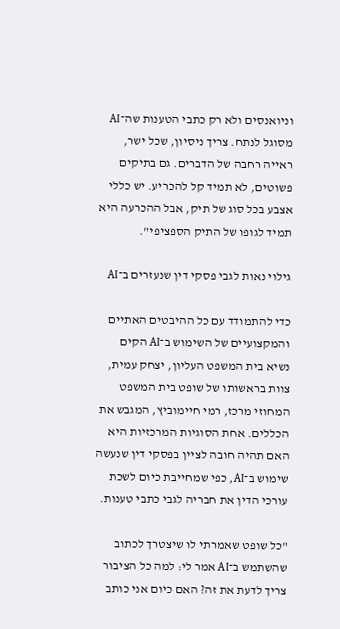וניואנסים ולא רק כתבי הטענות שה־AI מסוגל לנתח. צריך ניסיון, שכל ישר, ראייה רחבה של הדברים. גם בתיקים פשוטים, לא תמיד קל להכריע. יש כללי אצבע בכל סוג של תיק, אבל ההכרעה היא תמיד לגופו של התיק הספציפי".

גילוי נאות לגבי פסקי דין שנעזרים ב־AI

כדי להתמודד עם כל ההיבטים האתיים והמקצועיים של השימוש ב־AI הקים נשיא בית המשפט העליון, יצחק עמית, צוות בראשותו של שופט בית המשפט המחוזי מרכז, רמי חיימוביץ, המגבש את הכללים. אחת הסוגיות המרכזיות היא האם תהיה חובה לציין בפסקי דין שנעשה שימוש ב־AI, כפי שמחייבת כיום לשכת עורכי הדין את חבריה לגבי כתבי טענות.

"כל שופט שאמרתי לו שיצטרך לכתוב שהשתמש ב־AI אמר לי: למה כל הציבור צריך לדעת את זה? האם כיום אני כותב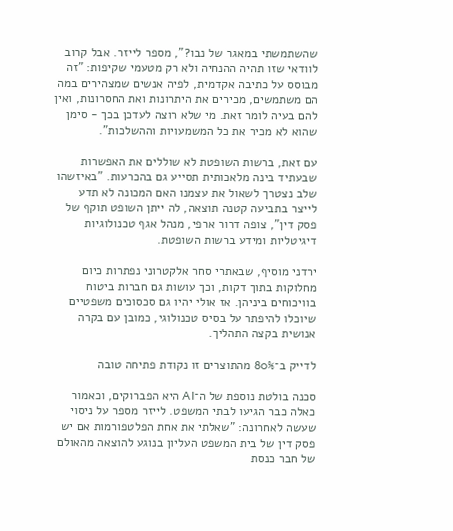שהשתמשתי במאגר של נבו?", מספר לייזר. אבל קרוב לוודאי שזו תהיה ההנחיה ולא רק מטעמי שקיפות: "זה מבוסס על כתיבה אקדמית, לפיה אנשים שמצהירים במה הם משתמשים, מכירים את היתרונות ואת החסרונות, ואין להם בעיה לומר זאת. מי שלא רוצה לעדכן בכך - סימן שהוא לא מכיר את כל המשמעויות וההשלכות".

עם זאת, ברשות השופטת לא שוללים את האפשרות שבעתיד בינה מלאכותית תסייע גם בהכרעות. "באיזשהו שלב נצטרך לשאול את עצמנו האם המכונה לא תדע לייצר בתביעה קטנה תוצאה, לה ייתן השופט תוקף של פסק דין", צופה דרור ארפי, מנהל אגף טכנולוגיות דיגיטליות ומידע ברשות השופטת.

ירדני מוסיף, שבאתרי סחר אלקטרוני נפתרות כיום מחלוקות בתוך דקות, וכך עושות גם חברות ביטוח בוויכוחים ביניהן. אז אולי יהיו גם סכסוכים משפטיים שיוכלו להיפתר על בסיס טכנולוגי, כמובן עם בקרה אנושית בקצה התהליך.

לדייק ב־80% מהתוצרים זו נקודת פתיחה טובה

סכנה בולטת נוספת של ה־AI היא הפברוקים, וכאמור כאלה כבר הגיעו לבתי המשפט. לייזר מספר על ניסוי שעשה לאחרונה: "שאלתי את אחת הפלטפורמות אם יש פסק דין של בית המשפט העליון בנוגע להוצאה מהאולם של חבר כנסת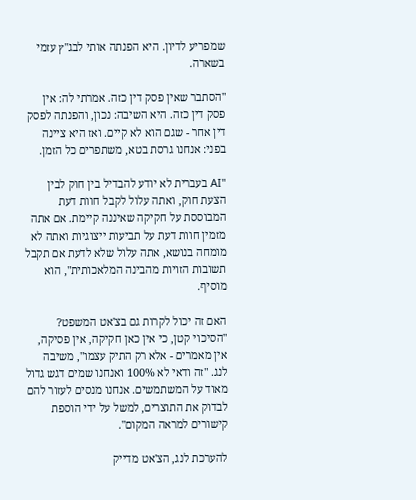שמפריע לדיון. היא הפנתה אותי לבג"ץ עזמי בשארה.

"הסתבר שאין פסק דין כזה. אמרתי לה: אין פסק דין כזה. היא השיבה: נכון, והפנתה לפסק דין אחר - שגם הוא לא קיים. ואז היא ציינה בפני: אנחנו גרסת בטא, משתפרים כל הזמן.

"AI בעברית לא יודע להבדיל בין חוק לבין הצעת חוק, ואתה עלול לקבל חוות דעת המבוססת על חקיקה שאיננה קיימת. אם אתה מזמין חוות דעת על תביעות ייצוגיות ואתה לא מומחה בנושא, אתה עלול שלא לדעת אם תקבל תשובות הזויות מהבינה המלאכותית", הוא מוסיף.

האם זה יכול לקרות גם בצ'אט המשפט? "הסיכוי קטן, כי אין כאן חקיקה, אין פסיקה, אין מאמרים - אלא רק התיק עצמו", משיבה לנג. "זה ודאי לא 100% ואנחנו שמים דגש גדול מאוד על המשתמשים. אנחנו מנסים לעזור להם לבדוק את התוצרים, למשל על ידי הוספת קישורים למראה המקום".

להערכת לנג, הצ'אט מדייק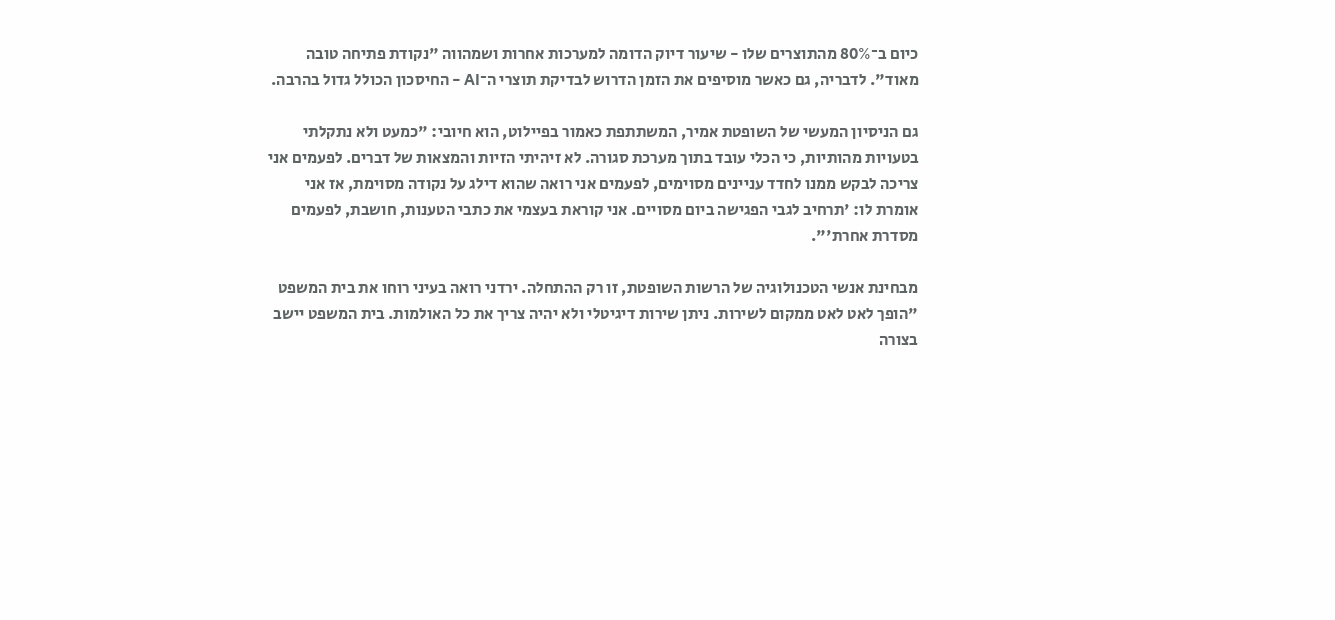כיום ב־80% מהתוצרים שלו - שיעור דיוק הדומה למערכות אחרות ושמהווה "נקודת פתיחה טובה מאוד". לדבריה, גם כאשר מוסיפים את הזמן הדרוש לבדיקת תוצרי ה־AI - החיסכון הכולל גדול בהרבה.

גם הניסיון המעשי של השופטת אמיר, המשתתפת כאמור בפיילוט, הוא חיובי: "כמעט ולא נתקלתי בטעויות מהותיות, כי הכלי עובד בתוך מערכת סגורה. לא זיהיתי הזיות והמצאות של דברים. לפעמים אני צריכה לבקש ממנו לחדד עניינים מסוימים, לפעמים אני רואה שהוא דילג על נקודה מסוימת, אז אני אומרת לו: 'תרחיב לגבי הפגישה ביום מסויים. אני קוראת בעצמי את כתבי הטענות, חושבת, לפעמים מסדרת אחרת'".

מבחינת אנשי הטכנולוגיה של הרשות השופטת, זו רק ההתחלה. ירדני רואה בעיני רוחו את בית המשפט "הופך לאט לאט ממקום לשירות. ניתן שירות דיגיטלי ולא יהיה צריך את כל האולמות. בית המשפט יישב בצורה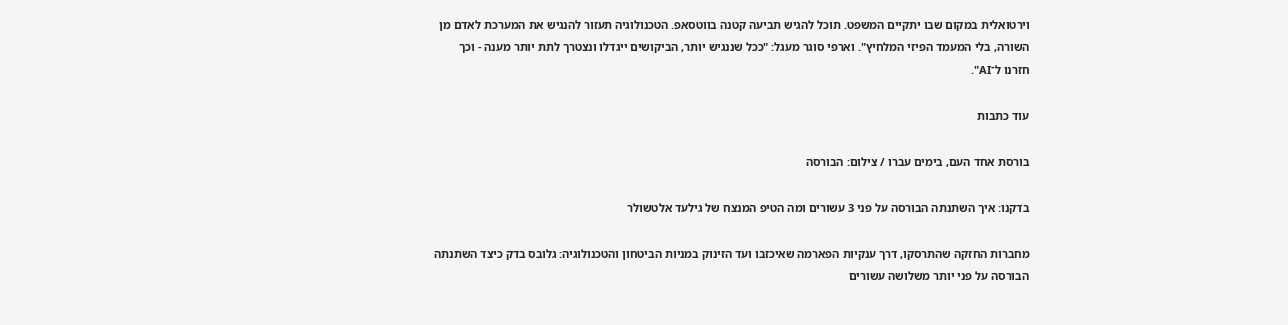וירטואלית במקום שבו יתקיים המשפט. תוכל להגיש תביעה קטנה בווטסאפ. הטכנולוגיה תעזור להנגיש את המערכת לאדם מן השורה, בלי המעמד הפיזי המלחיץ". וארפי סוגר מעגל: "ככל שננגיש יותר, הביקושים ייגדלו ונצטרך לתת יותר מענה - וכך חזרנו ל־AI".

עוד כתבות

בורסת אחד העם, בימים עברו / צילום: הבורסה

בדקנו: איך השתנתה הבורסה על פני 3 עשורים ומה הטיפ המנצח של גילעד אלטשולר

מחברות החזקה שהתרסקו, דרך ענקיות הפארמה שאיכזבו ועד הזינוק במניות הביטחון והטכנולוגיה: גלובס בדק כיצד השתנתה הבורסה על פני יותר משלושה עשורים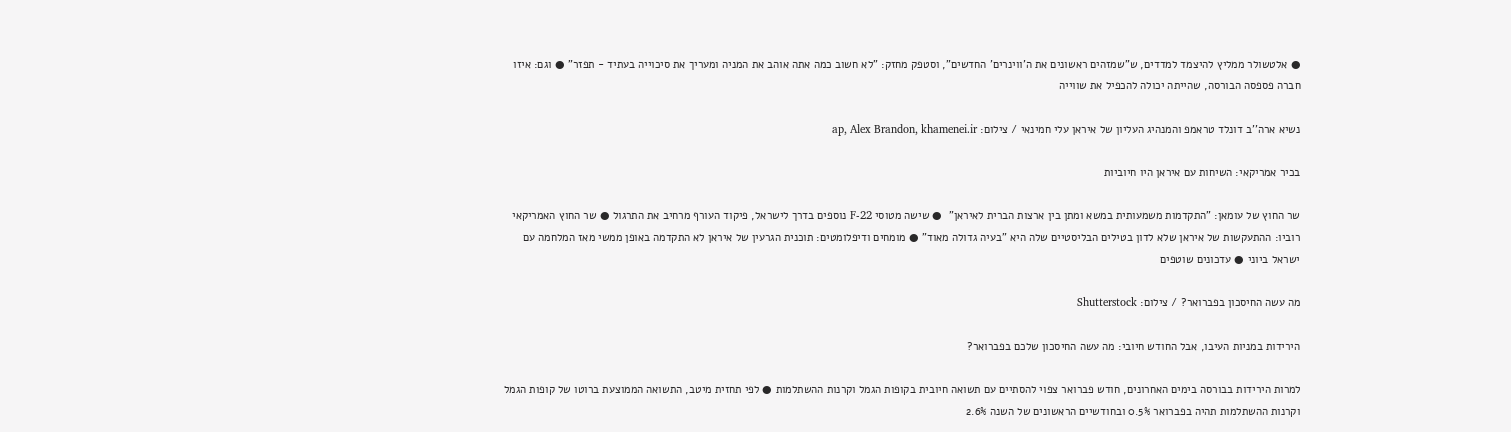● אלטשולר ממליץ להיצמד למדדים, ש"שמזהים ראשונים את ה'ווינרים' החדשים", וסטפק מחזק: "לא חשוב כמה אתה אוהב את המניה ומעריך את סיכוייה בעתיד - תפזר" ● וגם: איזו חברה פספסה הבורסה, שהייתה יכולה להכפיל את שווייה

נשיא ארה''ב דונלד טראמפ והמנהיג העליון של איראן עלי חמינאי / צילום: ap, Alex Brandon, khamenei.ir

בכיר אמריקאי: השיחות עם איראן היו חיוביות

שר החוץ של עומאן: "התקדמות משמעותית במשא ומתן בין ארצות הברית לאיראן"  ● שישה מטוסי F-22 נוספים בדרך לישראל, פיקוד העורף מרחיב את התרגול ● שר החוץ האמריקאי רוביו: ההתעקשות של איראן שלא לדון בטילים הבליסטיים שלה היא "בעיה גדולה מאוד" ● מומחים ודיפלומטים: תוכנית הגרעין של איראן לא התקדמה באופן ממשי מאז המלחמה עם ישראל ביוני ● עדכונים שוטפים

מה עשה החיסכון בפברואר? / צילום: Shutterstock

הירידות במניות העיבו, אבל החודש חיובי: מה עשה החיסכון שלכם בפברואר?

למרות הירידות בבורסה בימים האחרונים, חודש פברואר צפוי להסתיים עם תשואה חיובית בקופות הגמל וקרנות ההשתלמות ● לפי תחזית מיטב, התשואה הממוצעת ברוטו של קופות הגמל וקרנות ההשתלמות תהיה בפברואר 0.5% ובחודשיים הראשונים של השנה 2.6%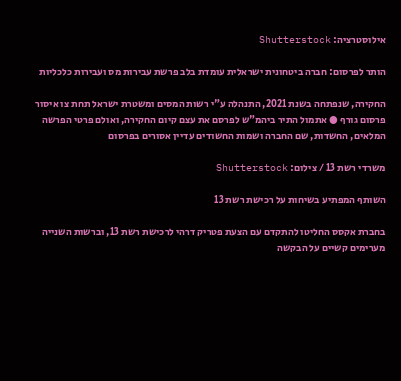אילוסטרציה: Shutterstock

הותר לפרסום: חברה ביטחונית ישראלית עומדת בלב פרשת עבירות מס ועבירות כלכליות

החקירה, שנפתחה בשנת 2021, התנהלה ע"י רשות המסים ומשטרת ישראל תחת צו איסור פרסום גורף ● אתמול התיר ביהמ"ש לפרסם את עצם קיום החקירה, ואולם פרטי הפרשה המלאים, החשדות, שם החברה ושמות החשודים עדיין אסורים בפרסום

משרדי רשת 13 / צילום: Shutterstock

השותף המפתיע בשיחות על רכישת רשת 13

בחברת אקסס החליטו להתקדם עם הצעת פטריק דרהי לרכישת רשת 13, וברשות השנייה מערימים קשיים על הבקשה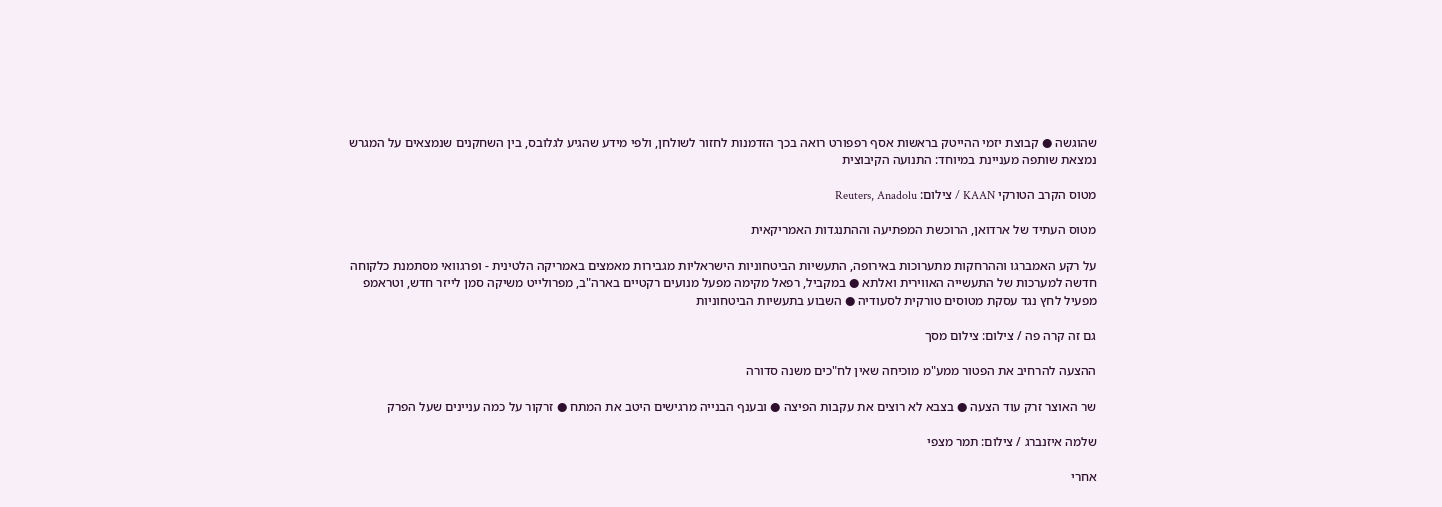שהוגשה ● קבוצת יזמי ההייטק בראשות אסף רפפורט רואה בכך הזדמנות לחזור לשולחן, ולפי מידע שהגיע לגלובס, בין השחקנים שנמצאים על המגרש נמצאת שותפה מעניינת במיוחד: התנועה הקיבוצית

מטוס הקרב הטורקי KAAN / צילום: Reuters, Anadolu

מטוס העתיד של ארדואן, הרוכשת המפתיעה וההתנגדות האמריקאית

על רקע האמברגו וההרחקות מתערוכות באירופה, התעשיות הביטחוניות הישראליות מגבירות מאמצים באמריקה הלטינית - ופרגוואי מסתמנת כלקוחה חדשה למערכות של התעשייה האווירית ואלתא ● במקביל, רפאל מקימה מפעל מנועים רקטיים בארה"ב, מפרולייט משיקה סמן לייזר חדש, וטראמפ מפעיל לחץ נגד עסקת מטוסים טורקית לסעודיה ● השבוע בתעשיות הביטחוניות

גם זה קרה פה / צילום: צילום מסך

ההצעה להרחיב את הפטור ממע"מ מוכיחה שאין לח"כים משנה סדורה

שר האוצר זרק עוד הצעה ● בצבא לא רוצים את עקבות הפיצה ● ובענף הבנייה מרגישים היטב את המתח ● זרקור על כמה עניינים שעל הפרק

שלמה איזנברג / צילום: תמר מצפי

אחרי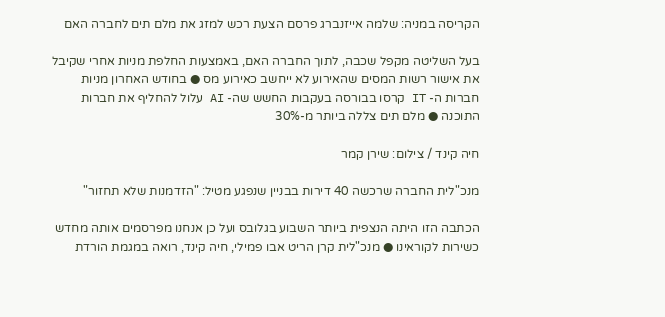הקריסה במניה: שלמה אייזנברג פרסם הצעת רכש למזג את מלם תים לחברה האם

בעל השליטה מקפל שכבה, לתוך החברה האם, באמצעות החלפת מניות אחרי שקיבל את אישור רשות המסים שהאירוע לא ייחשב כאירוע מס ● בחודש האחרון מניות חברות ה- IT קרסו בבורסה בעקבות החשש שה- AI עלול להחליף את חברות התוכנה ● מלם תים צללה ביותר מ-30%

חיה קינד / צילום: שירן קמר

מנכ"לית החברה שרכשה 40 דירות בבניין שנפגע מטיל: "הזדמנות שלא תחזור"

הכתבה הזו היתה הנצפית ביותר השבוע בגלובס ועל כן אנחנו מפרסמים אותה מחדש כשירות לקוראינו ● מנכ"לית קרן הריט אבו פמילי, חיה קינד, רואה במגמת הורדת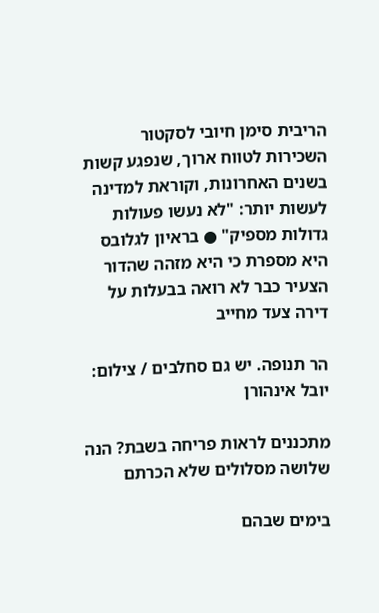הריבית סימן חיובי לסקטור השכירות לטווח ארוך, שנפגע קשות בשנים האחרונות, וקוראת למדינה לעשות יותר: "לא נעשו פעולות גדולות מספיק" ● בראיון לגלובס היא מספרת כי היא מזהה שהדור הצעיר כבר לא רואה בבעלות על דירה צעד מחייב

הר תנופה. יש גם סחלבים / צילום: יובל אינהורן

מתכננים לראות פריחה בשבת? הנה שלושה מסלולים שלא הכרתם

בימים שבהם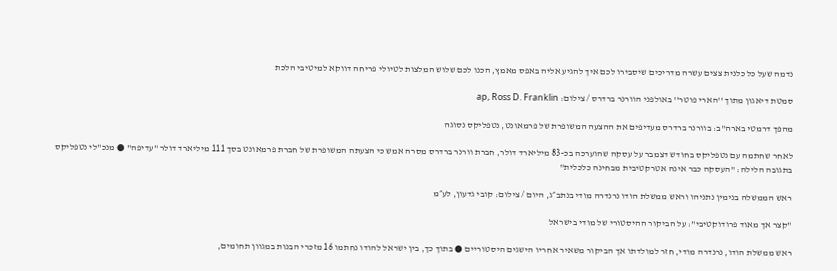נדמה שעל כל כלנית צצים עשרה מדריכים שיסבירו לכם איך להגיע אליה באפס מאמץ, הכנו לכם שלוש המלצות לטיולי פריחה דווקא למיטיבי הלכת

סמטת דיאגון מתוך ''הארי פוטר'' באולפני הוורנר ברדרס / צילום: ap, Ross D. Franklin

מהפך דרמטי בארה"ב: בוורנר ברדרס מעדיפים את ההצעה המשופרת של פרמאונט, נטפליקס נסוגה

לאחר שחתמה עם נטפליקס בחודש דצמבר על עסקה שהוערכה בכ-83 מיליארד דולר, חברת וורנר ברדרס מסרה אמש כי הצעתה המשופרת של חברת פרמאונט בסך 111 מיליארד דולר "עדיפה" ● מנכ"לי נטפליקס בתגובה הלילה: "העסקה כבר אינה אטרקטיבית מבחינה כלכלית"

ראש הממשלה בנימין נתניהו וראש ממשלת הודו נרנדרה מודי בנתב״ג, היום / צילום: קובי גדעון, לע״מ

"קצר אך מאוד פרודוקטיבי": על הביקור ההיסטורי של מודי בישראל

ראש ממשלת הודו, נרנדרה מודי, חזר למולדתו אך הביקור משאיר אחריו הישגים היסטוריים ● בתוך כך, בין ישראל להודו נחתמו 16 מזכרי הבנות במגוון תחומים,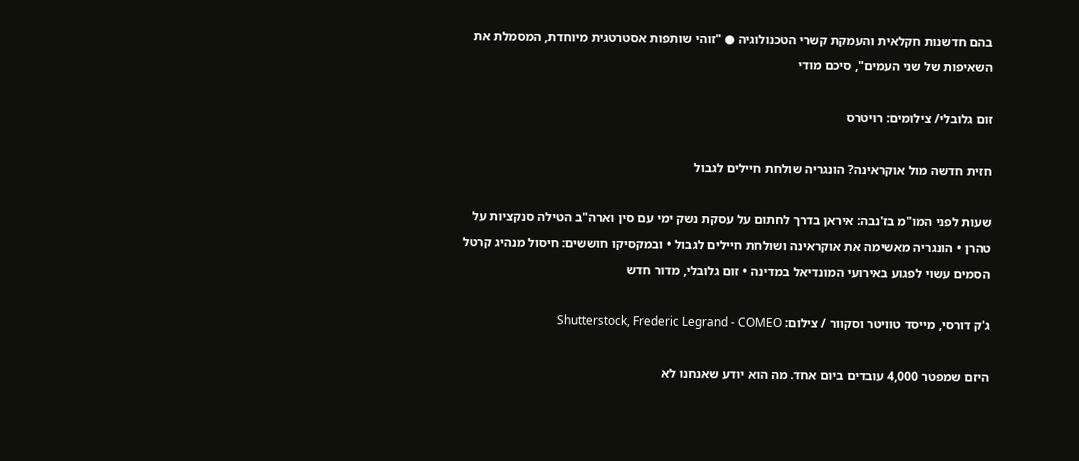בהם חדשנות חקלאית והעמקת קשרי הטכנולוגיה ● "זוהי שותפות אסטרטגית מיוחדת, המסמלת את השאיפות של שני העמים", סיכם מודי

זום גלובלי/ צילומים: רויטרס

חזית חדשה מול אוקראינה? הונגריה שולחת חיילים לגבול

שעות לפני המו"מ בז'נבה: איראן בדרך לחתום על עסקת נשק ימי עם סין וארה"ב הטילה סנקציות על טהרן • הונגריה מאשימה את אוקראינה ושולחת חיילים לגבול • ובמקסיקו חוששים: חיסול מנהיג קרטל הסמים עשוי לפגוע באירועי המונדיאל במדינה • זום גלובלי, מדור חדש

ג'ק דורסי, מייסד טוויטר וסקוור / צילום: Shutterstock, Frederic Legrand - COMEO

היזם שמפטר 4,000 עובדים ביום אחד. מה הוא יודע שאנחנו לא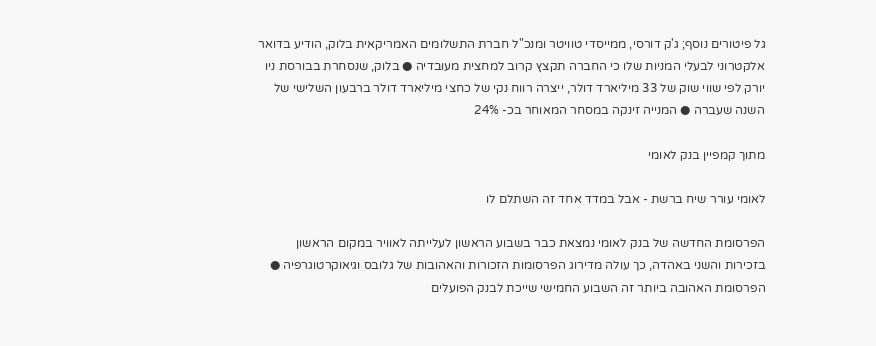גל פיטורים נוסף; ג'ק דורסי, ממייסדי טוויטר ומנכ"ל חברת התשלומים האמריקאית בלוק, הודיע בדואר אלקטרוני לבעלי המניות שלו כי החברה תקצץ קרוב למחצית מעובדיה ● בלוק, שנסחרת בבורסת ניו יורק לפי שווי שוק של 33 מיליארד דולר, ייצרה רווח נקי של כחצי מיליארד דולר ברבעון השלישי של השנה שעברה ● המנייה זינקה במסחר המאוחר בכ- 24%

מתוך קמפיין בנק לאומי

לאומי עורר שיח ברשת - אבל במדד אחד זה השתלם לו

הפרסומת החדשה של בנק לאומי נמצאת כבר בשבוע הראשון לעלייתה לאוויר במקום הראשון בזכירות והשני באהדה, כך עולה מדירוג הפרסומות הזכורות והאהובות של גלובס וגיאוקרטוגרפיה ● הפרסומת האהובה ביותר זה השבוע החמישי שייכת לבנק הפועלים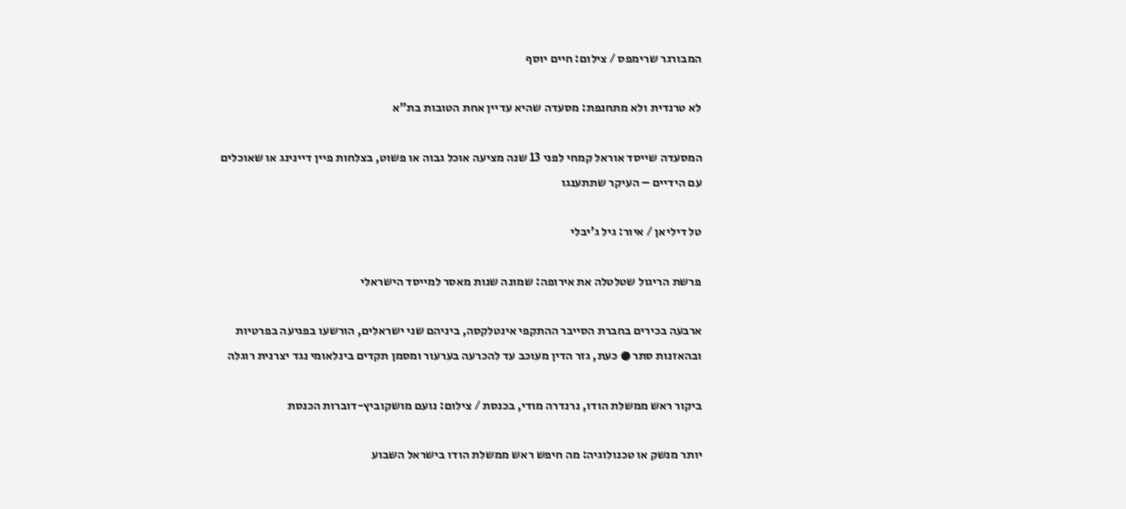המבורגר שרימפס / צילום: חיים יוסף

לא טרנדית ולא מתחנפת: מסעדה שהיא עדיין אחת הטובות בת"א

המסעדה שייסד אוראל קמחי לפני 13 שנה מציעה אוכל גבוה או פשוט, בצלחות פיין דיינינג או שאוכלים עם הידיים – העיקר שתתענגו

טל דיליאן / איור: גיל ג'יבלי

פרשת הריגול שטלטלה את אירופה: שמונה שנות מאסר למייסד הישראלי

ארבעה בכירים בחברת הסייבר ההתקפי אינטלקסה, ביניהם שני ישראלים, הורשעו בפגיעה בפרטיות ובהאזנות סתר ● כעת, גזר הדין מעוכב עד להכרעה בערעור ומסמן תקדים בינלאומי נגד יצרנית רוגלה

ביקור ראש ממשלת הודו, נרנדרה מודי, בכנסת / צילום: נועם מושקוביץ-דוברות הכנסת

יותר מנשק או טכנולוגיה: מה חיפש ראש ממשלת הודו בישראל השבוע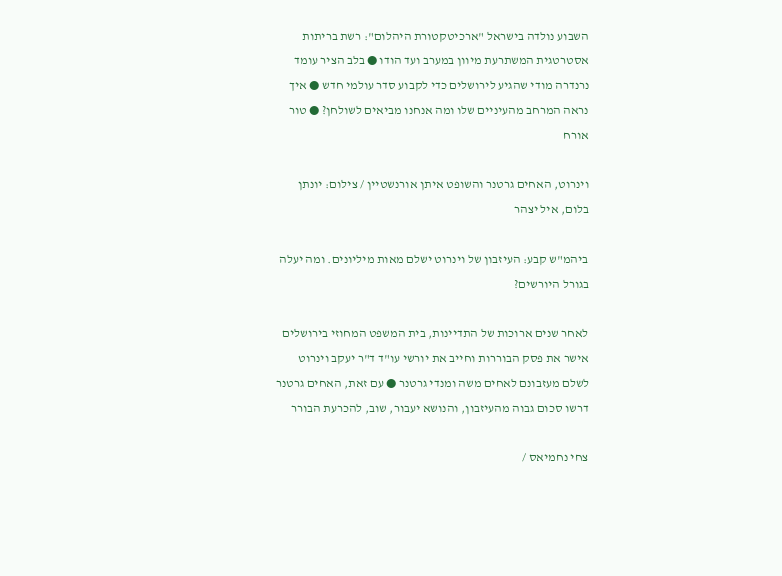השבוע נולדה בישראל "ארכיטקטורת היהלום": רשת בריתות אסטרטגית המשתרעת מיוון במערב ועד הודו ● בלב הציר עומד נרנדרה מודי שהגיע לירושלים כדי לקבוע סדר עולמי חדש ● איך נראה המרחב מהעיניים שלו ומה אנחנו מביאים לשולחן? ● טור אורח

וינרוט, האחים גרטנר והשופט איתן אורנשטיין / צילום: יונתן בלום, איל יצהר

ביהמ"ש קבע: העיזבון של וינרוט ישלם מאות מיליונים. ומה יעלה בגורל היורשים?

לאחר שנים ארוכות של התדיינות, בית המשפט המחוזי בירושלים אישר את פסק הבוררות וחייב את יורשי עו"ד ד"ר יעקב וינרוט לשלם מעזבונם לאחים משה ומנדי גרטנר ● עם זאת, האחים גרטנר דרשו סכום גבוה מהעיזבון, והנושא יעבור, שוב, להכרעת הבורר

צחי נחמיאס /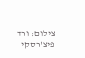צילום: ורד פיצ'רסקי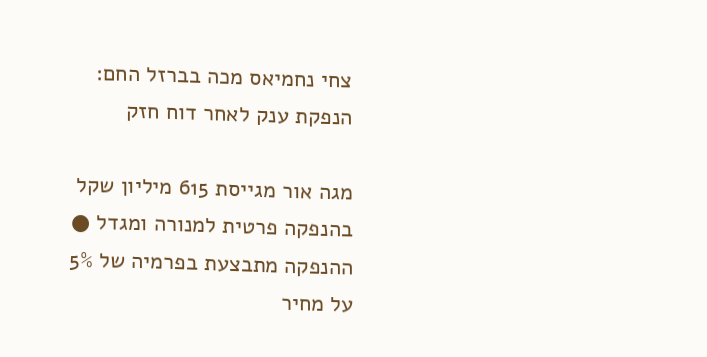צחי נחמיאס מכה בברזל החם: הנפקת ענק לאחר דוח חזק

מגה אור מגייסת 615 מיליון שקל בהנפקה פרטית למנורה ומגדל ● ההנפקה מתבצעת בפרמיה של 5% על מחיר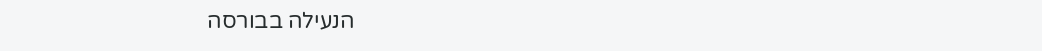הנעילה בבורסה